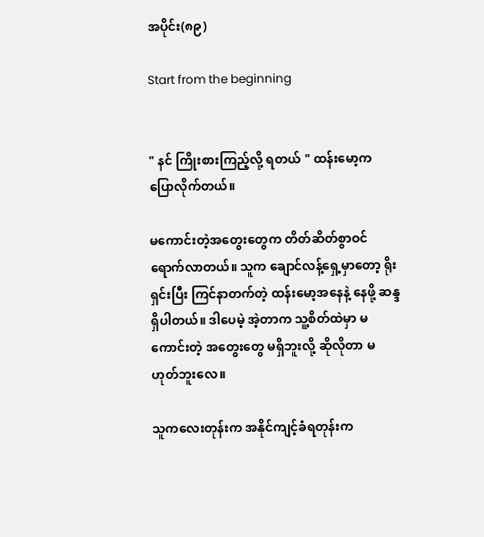အပိုင်း(၈၉)

Start from the beginning


" နင် ကြိုးစားကြည့်လို့ ရတယ် " ထန်းမော့က ပြောလိုက်တယ်။

မကောင်းတဲ့အတွေးတွေက တိတ်ဆိတ်စွာဝင်ရောက်လာတယ်။ သူက ချောင်လန့်ရှေ့မှာတော့ ရိုးရှင်းပြီး ကြင်နာတက်တဲ့ ထန်းမော့အနေနဲ့ နေဖို့ ဆန္ဒရှိပါတယ်။ ဒါပေမဲ့ အဲ့တာက သူ့စိတ်ထဲမှာ မကောင်းတဲ့ အတွေးတွေ မရှိဘူးလို့ ဆိုလိုတာ မဟုတ်ဘူးလေ။

သူကလေးတုန်းက အနိုင်ကျင့်ခံရတုန်းက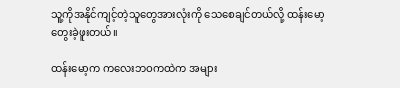သူ့ကိုအနိုင်ကျင့်တဲ့သူတွေအားလုံးကို သေစေချင်တယ်လို့ ထန်းမော့ တွေးခဲ့ဖူးတယ်။

ထန်းမော့က ကလေးဘဝကထဲက အများ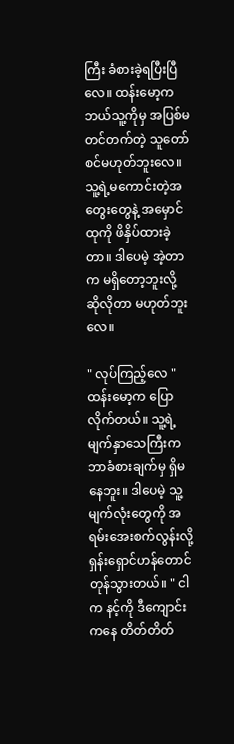ကြီး ခံစားခဲ့ရပြီးပြီလေ။ ထန်းမော့က ဘယ်သူ့ကိုမှ အပြစ်မတင်တက်တဲ့ သူတော်စင်မဟုတ်ဘူးလေ။ သူ့ရဲ့မကောင်းတဲ့အတွေးတွေနဲ့ အမှောင်ထုကို ဖိနှိပ်ထားခဲ့တာ။ ဒါပေမဲ့ အဲ့တာက မရှိတော့ဘူးလို့ ဆိုလိုတာ မဟုတ်ဘူးလေ။

" လုပ်ကြည့်လေ " ထန်းမော့က ပြောလိုက်တယ်။ သူ့ရဲ့မျက်နှာသေကြီးက ဘာခံစားချက်မှ ရှိမနေဘူး။ ဒါပေမဲ့ သူ့မျက်လုံးတွေကို အရမ်းအေးစက်လွန်းလို့ ရှန်းရှောင်ဟန်တောင် တုန်သွားတယ်။ " ငါက နင့်ကို ဒီကျောင်းကနေ တိတ်တိတ်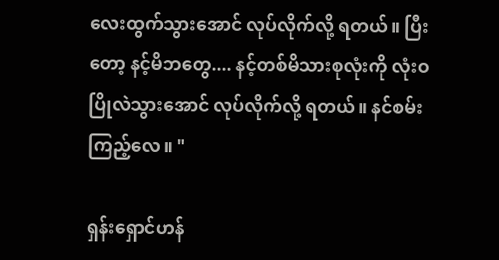လေးထွက်သွားအောင် လုပ်လိုက်လို့ ရတယ်။ ပြီးတော့ နင့်မိဘတွေ.... နင့်တစ်မိသားစုလုံးကို လုံးဝပြိုလဲသွားအောင် လုပ်လိုက်လို့ ရတယ်။ နင်စမ်းကြည့်လေ။ "

ရှန်းရှောင်ဟန်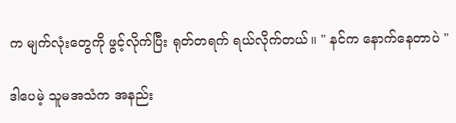က မျက်လုံးတွေကို ဖွင့်လိုက်ပြီး ရုတ်တရက် ရယ်လိုက်တယ်။ " နင်က နောက်နေတာပဲ "

ဒါပေမဲ့ သူမအသံက အနည်း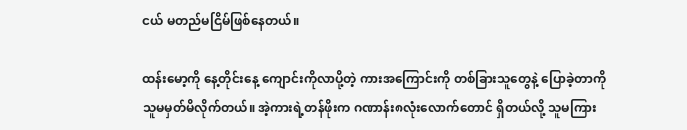ငယ် မတည်မငြိမ်ဖြစ်နေတယ်။

ထန်းမော့ကို နေ့တိုင်းနေ့ ကျောင်းကိုလာပို့တဲ့ ကားအကြောင်းကို တစ်ခြားသူတွေနဲ့ ပြောခဲ့တာကို သူမမှတ်မိလိုက်တယ်။ အဲ့ကားရဲ့တန်ဖိုးက ဂဏာန်း၈လုံးလောက်တောင် ရှိတယ်လို့ သူမကြား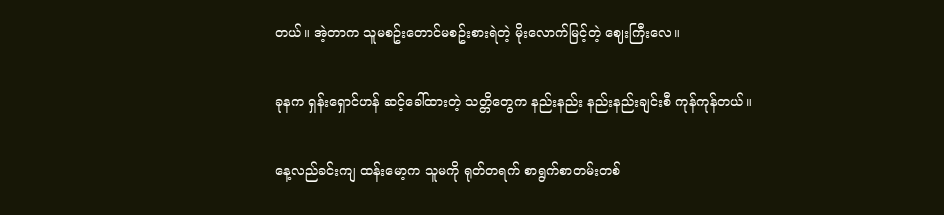တယ်။ အဲ့တာက သူမစဥ်းတောင်မစဥ်းစားရဲတဲ့ မိုးလောက်မြင့်တဲ့ ဈေးကြီးလေ။

ခုနက ရှန်းရှောင်ဟန် ဆင့်ခေါ်ထားတဲ့ သတ္တိတွေက နည်းနည်း နည်းနည်းချင်းစီ ကုန်ကုန်တယ်။

နေ့လည်ခင်းကျ ထန်းမော့က သူမကို ရုတ်တရက် စာရွက်စာတမ်းတစ်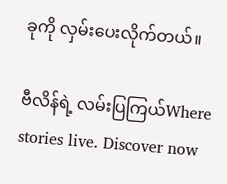ခုကို လှမ်းပေးလိုက်တယ်။

ဗီလိန်ရဲ့ လမ်းပြကြယ်Where stories live. Discover now